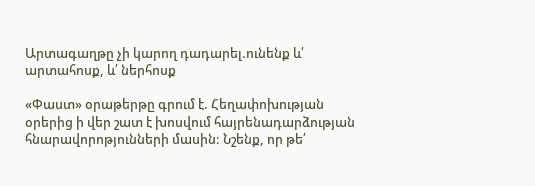Արտագաղթը չի կարող դադարել.ունենք և՛ արտահոսք, և՛ ներհոսք

«Փաստ» օրաթերթը գրում է. Հեղափոխության օրերից ի վեր շատ է խոսվում հայրենադարձության հնարավորոթյունների մասին: Նշենք, որ թե՛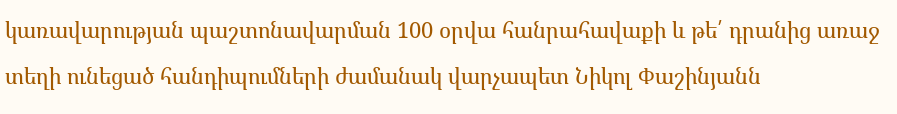կառավարության պաշտոնավարման 100 օրվա հանրահավաքի և թե՛ դրանից առաջ տեղի ունեցած հանդիպումների ժամանակ վարչապետ Նիկոլ Փաշինյանն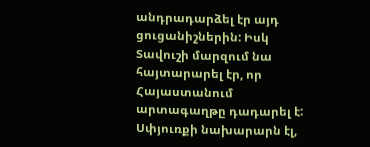անդրադարձել էր այդ ցուցանիշներին: Իսկ Տավուշի մարզում նա հայտարարել էր, որ Հայաստանում արտագաղթը դադարել է: Սփյուռքի նախարարն էլ,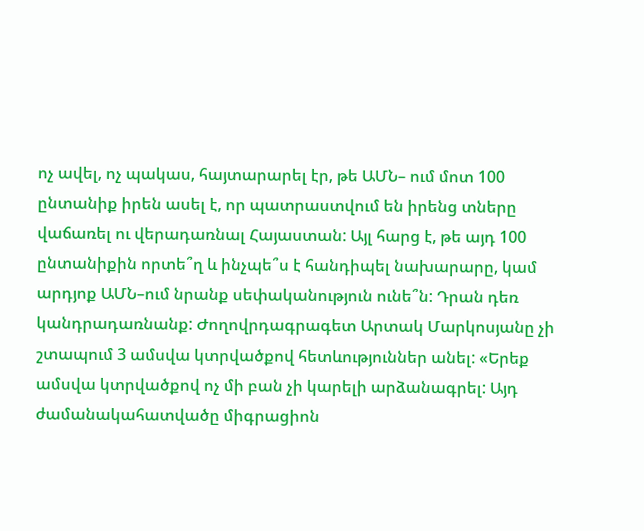ոչ ավել, ոչ պակաս, հայտարարել էր, թե ԱՄՆ– ում մոտ 100 ընտանիք իրեն ասել է, որ պատրաստվում են իրենց տները վաճառել ու վերադառնալ Հայաստան: Այլ հարց է, թե այդ 100 ընտանիքին որտե՞ղ և ինչպե՞ս է հանդիպել նախարարը, կամ արդյոք ԱՄՆ–ում նրանք սեփականություն ունե՞ն: Դրան դեռ կանդրադառնանք: Ժողովրդագրագետ Արտակ Մարկոսյանը չի շտապում 3 ամսվա կտրվածքով հետևություններ անել: «Երեք ամսվա կտրվածքով ոչ մի բան չի կարելի արձանագրել: Այդ ժամանակահատվածը միգրացիոն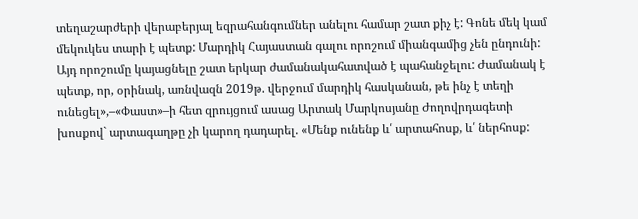տեղաշարժերի վերաբերյալ եզրահանգումներ անելու համար շատ քիչ է: Գոնե մեկ կամ մեկուկես տարի է պետք: Մարդիկ Հայաստան գալու որոշում միանգամից չեն ընդունի: Այդ որոշումը կայացնելը շատ երկար ժամանակահատված է պահանջելու: Ժամանակ է պետք, որ, օրինակ, առնվազն 2019թ. վերջում մարդիկ հասկանան, թե ինչ է տեղի ունեցել»,–«Փաստ»–ի հետ զրույցում ասաց Արտակ Մարկոսյանը Ժողովրդագետի խոսքով` արտագաղթը չի կարող դադարել. «Մենք ունենք և՛ արտահոսք, և՛ ներհոսք: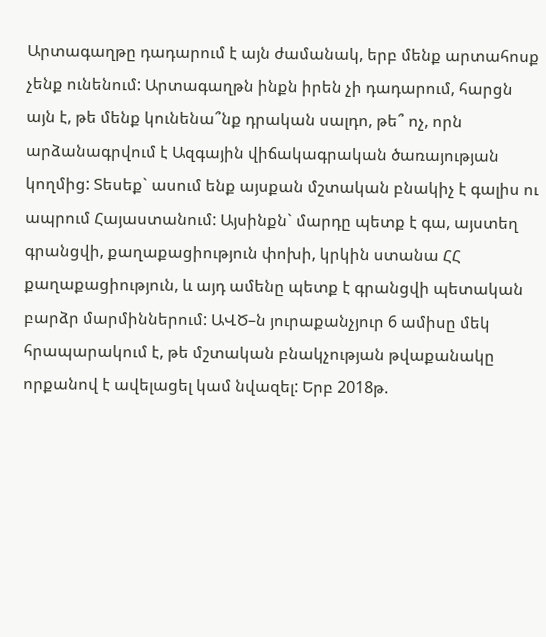Արտագաղթը դադարում է այն ժամանակ, երբ մենք արտահոսք չենք ունենում: Արտագաղթն ինքն իրեն չի դադարում, հարցն այն է, թե մենք կունենա՞նք դրական սալդո, թե՞ ոչ, որն արձանագրվում է Ազգային վիճակագրական ծառայության կողմից: Տեսեք` ասում ենք այսքան մշտական բնակիչ է գալիս ու ապրում Հայաստանում: Այսինքն` մարդը պետք է գա, այստեղ գրանցվի, քաղաքացիություն փոխի, կրկին ստանա ՀՀ քաղաքացիություն, և այդ ամենը պետք է գրանցվի պետական բարձր մարմիններում: ԱՎԾ–ն յուրաքանչյուր 6 ամիսը մեկ հրապարակում է, թե մշտական բնակչության թվաքանակը որքանով է ավելացել կամ նվազել: Երբ 2018թ.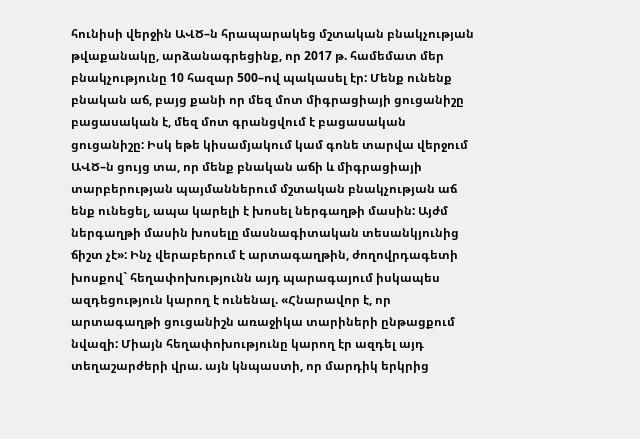հունիսի վերջին ԱՎԾ–ն հրապարակեց մշտական բնակչության թվաքանակը, արձանագրեցինք, որ 2017 թ. համեմատ մեր բնակչությունը 10 հազար 500–ով պակասել էր: Մենք ունենք բնական աճ, բայց քանի որ մեզ մոտ միգրացիայի ցուցանիշը բացասական է, մեզ մոտ գրանցվում է բացասական ցուցանիշը: Իսկ եթե կիսամյակում կամ գոնե տարվա վերջում ԱՎԾ–ն ցույց տա, որ մենք բնական աճի և միգրացիայի տարբերության պայմաններում մշտական բնակչության աճ ենք ունեցել, ապա կարելի է խոսել ներգաղթի մասին: Այժմ ներգաղթի մասին խոսելը մասնագիտական տեսանկյունից ճիշտ չէ»: Ինչ վերաբերում է արտագաղթին, ժողովրդագետի խոսքով` հեղափոխությունն այդ պարագայում իսկապես ազդեցություն կարող է ունենալ. «Հնարավոր է, որ արտագաղթի ցուցանիշն առաջիկա տարիների ընթացքում նվազի: Միայն հեղափոխությունը կարող էր ազդել այդ տեղաշարժերի վրա. այն կնպաստի, որ մարդիկ երկրից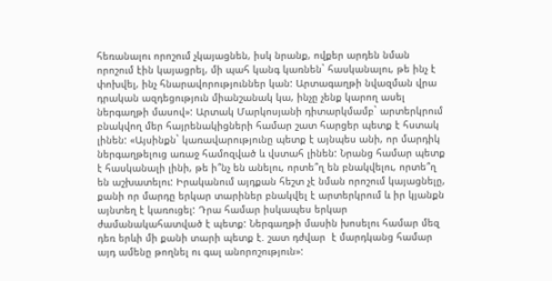հեռանալու որոշում չկայացնեն, իսկ նրանք, ովքեր արդեն նման որոշում էին կայացրել, մի պահ կանգ կառնեն` հասկանալու, թե ինչ է փոխվել, ինչ հնարավորություններ կան: Արտագաղթի նվազման վրա դրական ազդեցություն միանշանակ կա, ինչը չենք կարող ասել ներգաղթի մասով»: Արտակ Մարկոսյանի դիտարկմամբ` արտերկրում բնակվող մեր հայրենակիցների համար շատ հարցեր պետք է հստակ լինեն: «Այսինքն` կառավարությունը պետք է այնպես անի, որ մարդիկ ներգաղթելուց առաջ համոզված և վստահ լինեն: Նրանց համար պետք է հասկանալի լինի, թե ի՞նչ են անելու, որտե՞ղ են բնակվելու, որտե՞ղ են աշխատելու: Իրականում այդքան հեշտ չէ նման որոշում կայացնելը, քանի որ մարդը երկար տարիներ բնակվել է արտերկրում և իր կյանքն այնտեղ է կառուցել: Դրա համար իսկապես երկար ժամանակահատված է պետք: Ներգաղթի մասին խոսելու համար մեզ դեռ երևի մի քանի տարի պետք է. շատ դժվար  է մարդկանց համար այդ ամենը թողնել ու գալ անորոշություն»: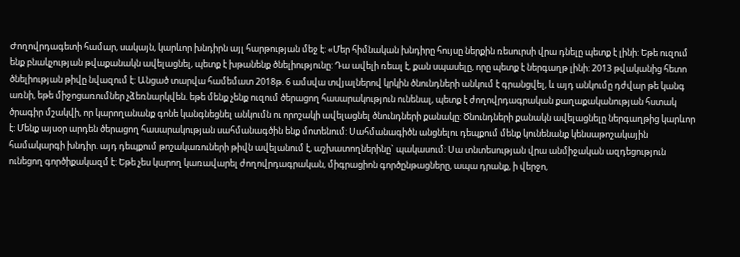Ժողովրդագետի համար, սակայն, կարևոր խնդիրն այլ հարթության մեջ է: «Մեր հիմնական խնդիրը հույսը ներքին ռեսուրսի վրա դնելը պետք է լինի: Եթե ուզում ենք բնակչության թվաքանակն ավելացնել, պետք է խթանենք ծնելիությունը: Դա ավելի ռեալ է, քան սպասելը, որը պետք է ներգաղթ լինի: 2013 թվականից հետո ծնելիության թիվը նվազում է: Անցած տարվա համեմատ 2018թ. 6 ամսվա տվյալներով կրկին ծնունդների անկում է գրանցվել, և այդ անկումը դժվար թե կանգ առնի, եթե միջոցառումներ չձեռնարկվեն. եթե մենք չենք ուզում ծերացող հասարակություն ունենալ, պետք է ժողովրդագրական քաղաքականության հստակ ծրագիր մշակվի, որ կարողանանք գոնե կանգնեցնել անկումն ու որոշակի ավելացնել ծնունդների քանակը: Ծնունդների քանակն ավելացնելը ներգաղթից կարևոր է: Մենք այսօր արդեն ծերացող հասարակության սահմանագծին ենք մոտենում: Սահմանագիծն անցնելու դեպքում մենք կունենանք կենսաթոշակային համակարգի խնդիր. այդ դեպքում թոշակառուների թիվն ավելանում է, աշխատողներինը` պակասում: Սա տնտեսության վրա անմիջական ազդեցություն ունեցող գործիքակազմ է: Եթե չես կարող կառավարել ժողովրդագրական, միգրացիոն գործընթացները, ապա դրանք, ի վերջո,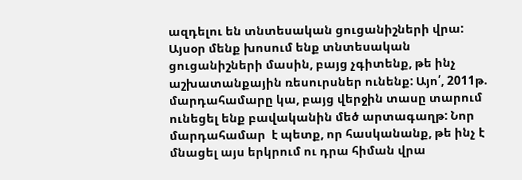ազդելու են տնտեսական ցուցանիշների վրա: Այսօր մենք խոսում ենք տնտեսական ցուցանիշների մասին, բայց չգիտենք, թե ինչ աշխատանքային ռեսուրսներ ունենք: Այո՛, 2011թ. մարդահամարը կա, բայց վերջին տասը տարում ունեցել ենք բավականին մեծ արտագաղթ: Նոր մարդահամար  է պետք, որ հասկանանք, թե ինչ է մնացել այս երկրում ու դրա հիման վրա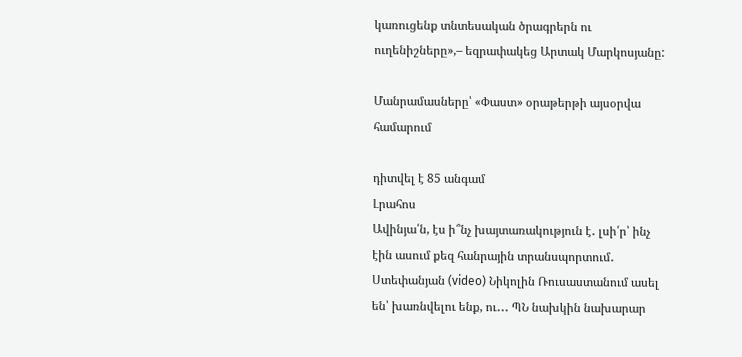կառուցենք տնտեսական ծրագրերն ու ուղենիշները»,– եզրափակեց Արտակ Մարկոսյանը:

Մանրամասները՝ «Փաստ» օրաթերթի այսօրվա համարում

դիտվել է 85 անգամ
Լրահոս
Ավինյա՛ն, էս ի՞նչ խայտառակություն է․ լսի՛ր՝ ինչ էին ասում քեզ հանրային տրանսպորտում․ Ստեփանյան (video) Նիկոլին Ռուսաստանում ասել են՝ խառնվելու ենք, ու․․․ ՊՆ նախկին նախարար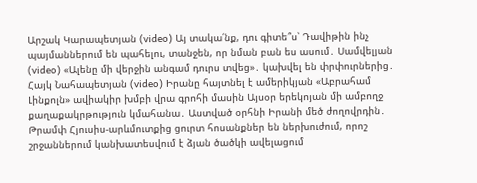Արշակ Կարապետյան (video) Այ տակա՛նք, դու գիտե՞ս՝ Դավիթին ինչ պայմաններում են պահելու, տանջեն, որ նման բան ես ասում․ Սամվելյան (video) «Ալենը մի վերջին անգամ դուրս տվեց»․ կախվել են փրփուրներից․ Հայկ Նահապետյան (video) Իրանը հայտնել է ամերիկյան «Աբրահամ Լինքոլն» ավիակիր խմբի վրա գրոհի մասին Այսօր երեկոյան մի ամբողջ քաղաքակրթություն կմահանա․ Աստված օրհնի Իրանի մեծ ժողովրդին․ Թրամփ Հյուսիս-արևմուտքից ցուրտ հոսանքներ են ներխուժում, որոշ շրջաններում կանխատեսվում է ձյան ծածկի ավելացում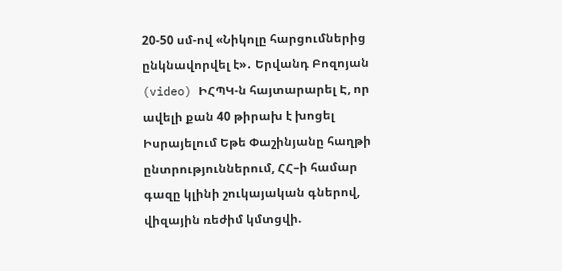20-50 սմ-ով «Նիկոլը հարցումներից ընկնավորվել է»․ Երվանդ Բոզոյան (video) ԻՀՊԿ-ն հայտարարել Է, որ ավելի քան 40 թիրախ է խոցել Իսրայելում Եթե Փաշինյանը հաղթի ընտրություններում, ՀՀ–ի համար գազը կլինի շուկայական գներով, վիզային ռեժիմ կմտցվի.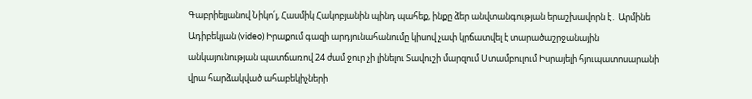Գաբրիելյանով Նիկո՛լ, Հասմիկ Հակոբյանին պինդ պահեք, ինքը ձեր անվտանգության երաշխավորն է․ Արմինե Ադիբեկյան (video) Իրաքում գազի արդյունահանումը կիսով չափ կրճատվել է տարածաշրջանային անկայունության պատճառով 24 ժամ ջուր չի լինելու Տավուշի մարզում Ստամբուլում Իսրայելի հյուպատոսարանի վրա հարձակված ահաբեկիչների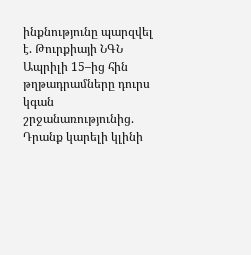ինքնությունը պարզվել է. Թուրքիայի ՆԳՆ Ապրիլի 15–ից հին թղթադրամները դուրս կգան շրջանառությունից. Դրանք կարելի կլինի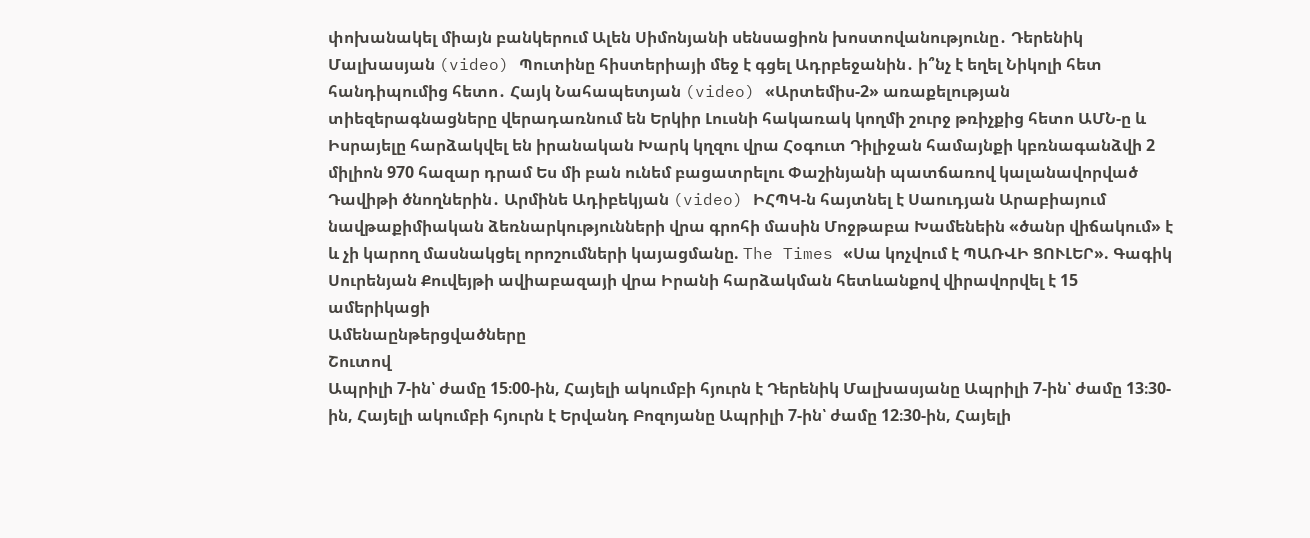փոխանակել միայն բանկերում Ալեն Սիմոնյանի սենսացիոն խոստովանությունը․ Դերենիկ Մալխասյան (video) Պուտինը հիստերիայի մեջ է գցել Ադրբեջանին․ ի՞նչ է եղել Նիկոլի հետ հանդիպումից հետո․ Հայկ Նահապետյան (video) «Արտեմիս-2» առաքելության տիեզերագնացները վերադառնում են Երկիր Լուսնի հակառակ կողմի շուրջ թռիչքից հետո ԱՄՆ-ը և Իսրայելը հարձակվել են իրանական Խարկ կղզու վրա Հօգուտ Դիլիջան համայնքի կբռնագանձվի 2 միլիոն 970 հազար դրամ Ես մի բան ունեմ բացատրելու Փաշինյանի պատճառով կալանավորված Դավիթի ծնողներին․ Արմինե Ադիբեկյան (video) ԻՀՊԿ-ն հայտնել է Սաուդյան Արաբիայում նավթաքիմիական ձեռնարկությունների վրա գրոհի մասին Մոջթաբա Խամենեին «ծանր վիճակում» է և չի կարող մասնակցել որոշումների կայացմանը. The Times «Սա կոչվում է ՊԱՌՎԻ ՑՈՒԼԵՐ». Գագիկ Սուրենյան Քուվեյթի ավիաբազայի վրա Իրանի հարձակման հետևանքով վիրավորվել է 15 ամերիկացի
Ամենաընթերցվածները
Շուտով
Ապրիլի 7-ին՝ ժամը 15։00-ին, Հայելի ակումբի հյուրն է Դերենիկ Մալխասյանը Ապրիլի 7-ին՝ ժամը 13։30-ին, Հայելի ակումբի հյուրն է Երվանդ Բոզոյանը Ապրիլի 7-ին՝ ժամը 12։30-ին, Հայելի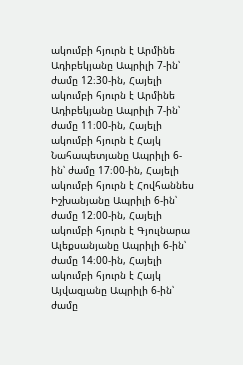ակումբի հյուրն է Արմինե Ադիբեկյանը Ապրիլի 7-ին՝ ժամը 12։30-ին, Հայելի ակումբի հյուրն է Արմինե Ադիբեկյանը Ապրիլի 7-ին՝ ժամը 11։00-ին, Հայելի ակումբի հյուրն է Հայկ Նահապետյանը Ապրիլի 6-ին՝ ժամը 17։00-ին, Հայելի ակումբի հյուրն է Հովհաննես Իշխանյանը Ապրիլի 6-ին՝ ժամը 12։00-ին, Հայելի ակումբի հյուրն է Գյուլնարա Ալեքսանյանը Ապրիլի 6-ին՝ ժամը 14։00-ին, Հայելի ակումբի հյուրն է Հայկ Այվազյանը Ապրիլի 6-ին՝ ժամը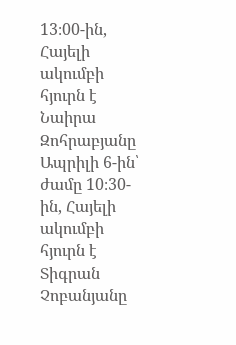13։00-ին, Հայելի ակումբի հյուրն է Նաիրա Զոհրաբյանը Ապրիլի 6-ին՝ ժամը 10։30-ին, Հայելի ակումբի հյուրն է Տիգրան Չոբանյանը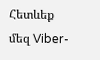Հետևեք մեզ Viber-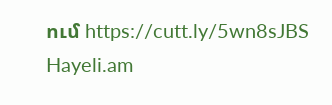ում https://cutt.ly/5wn8sJBS
Hayeli.am